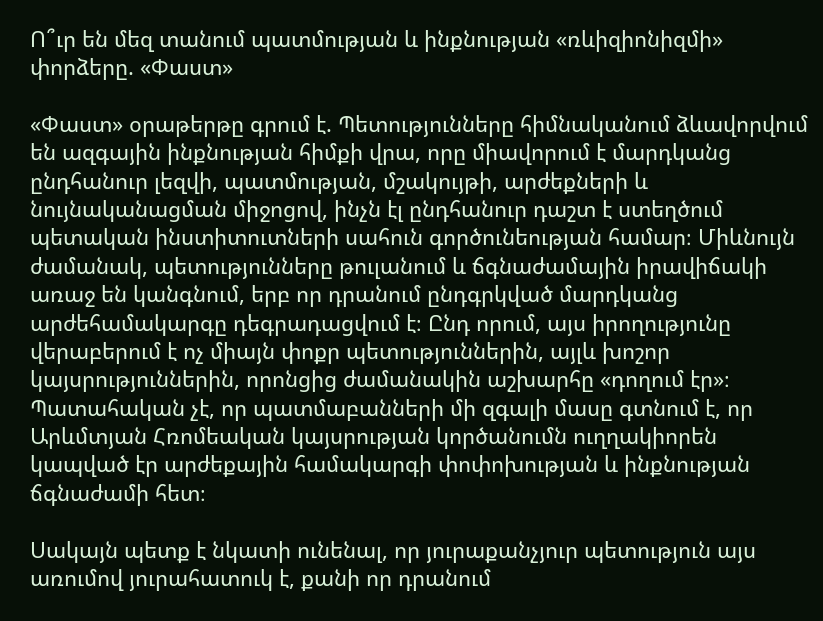Ո՞ւր են մեզ տանում պատմության և ինքնության «ռևիզիոնիզմի» փորձերը. «Փաստ»

«Փաստ» օրաթերթը գրում է. Պետությունները հիմնականում ձևավորվում են ազգային ինքնության հիմքի վրա, որը միավորում է մարդկանց ընդհանուր լեզվի, պատմության, մշակույթի, արժեքների և նույնականացման միջոցով, ինչն էլ ընդհանուր դաշտ է ստեղծում պետական ինստիտուտների սահուն գործունեության համար։ Միևնույն ժամանակ, պետությունները թուլանում և ճգնաժամային իրավիճակի առաջ են կանգնում, երբ որ դրանում ընդգրկված մարդկանց արժեհամակարգը դեգրադացվում է։ Ընդ որում, այս իրողությունը վերաբերում է ոչ միայն փոքր պետություններին, այլև խոշոր կայսրություններին, որոնցից ժամանակին աշխարհը «դողում էր»։ Պատահական չէ, որ պատմաբանների մի զգալի մասը գտնում է, որ Արևմտյան Հռոմեական կայսրության կործանումն ուղղակիորեն կապված էր արժեքային համակարգի փոփոխության և ինքնության ճգնաժամի հետ։

Սակայն պետք է նկատի ունենալ, որ յուրաքանչյուր պետություն այս առումով յուրահատուկ է, քանի որ դրանում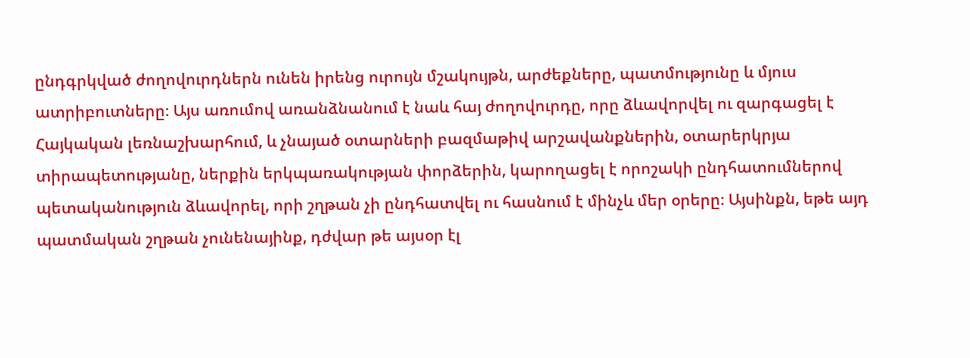ընդգրկված ժողովուրդներն ունեն իրենց ուրույն մշակույթն, արժեքները, պատմությունը և մյուս ատրիբուտները։ Այս առումով առանձնանում է նաև հայ ժողովուրդը, որը ձևավորվել ու զարգացել է Հայկական լեռնաշխարհում, և չնայած օտարների բազմաթիվ արշավանքներին, օտարերկրյա տիրապետությանը, ներքին երկպառակության փորձերին, կարողացել է որոշակի ընդհատումներով պետականություն ձևավորել, որի շղթան չի ընդհատվել ու հասնում է մինչև մեր օրերը։ Այսինքն, եթե այդ պատմական շղթան չունենայինք, դժվար թե այսօր էլ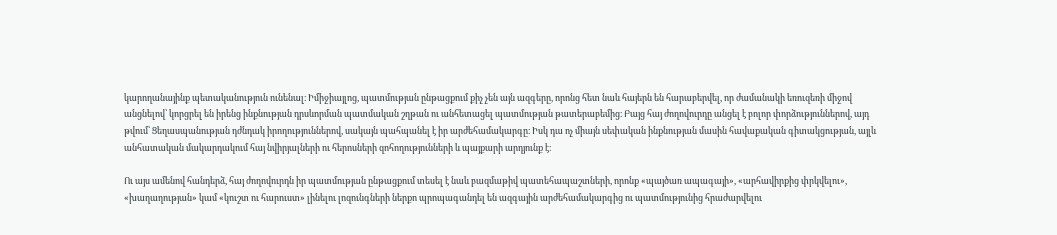կարողանայինք պետականություն ունենալ։ Իմիջիայլոց, պատմության ընթացքում քիչ չեն այն ազգերը, որոնց հետ նաև հայերն են հարաբերվել, որ ժամանակի եռուզեռի միջով անցնելով՝ կորցրել են իրենց ինքնության դրսևորման պատմական շղթան ու անհետացել պատմության թատերաբեմից։ Բայց հայ ժողովուրդը անցել է բոլոր փորձություններով, այդ թվում՝ Ցեղասպանության դժնդակ իրողություններով, սակայն պահպանել է իր արժեհամակարգը։ Իսկ դա ոչ միայն սեփական ինքնության մասին հավաքական գիտակցության, այլև անհատական մակարդակում հայ նվիրյալների ու հերոսների զոհողությունների և պայքարի արդյունք է։

Ու այս ամենով հանդերձ, հայ ժողովուրդն իր պատմության ընթացքում տեսել է նաև բազմաթիվ պատեհապաշտների, որոնք «պայծառ ապագայի», «արհավիրքից փրկվելու», «խաղաղության» կամ «կուշտ ու հարուստ» լինելու լոզունգների ներքո պրոպագանդել են ազգային արժեհամակարգից ու պատմությունից հրաժարվելու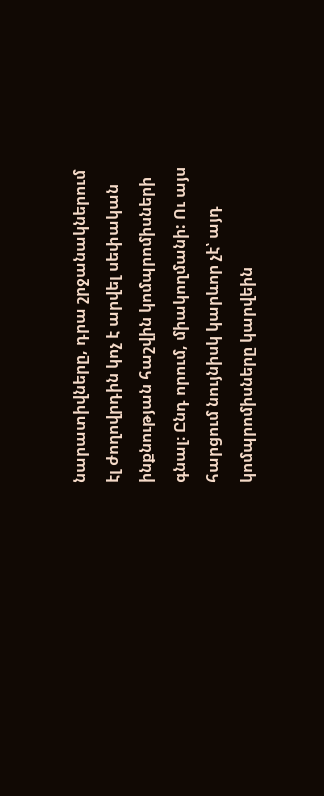նարատիվները, դրա շրջանակներում էլ ժողովրդին կոչ է արվել սեփական ինքնության հաշվին կոմպրոմիսների գնալ։ Ընդ որում, միակողմանի: Ու այս հարցում նույնիսկ կարևոր չէ՝ այդ կոմպրոմիսները կարվեին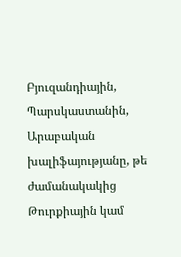Բյուզանդիային, Պարսկաստանին, Արաբական խալիֆայությանը, թե ժամանակակից Թուրքիային կամ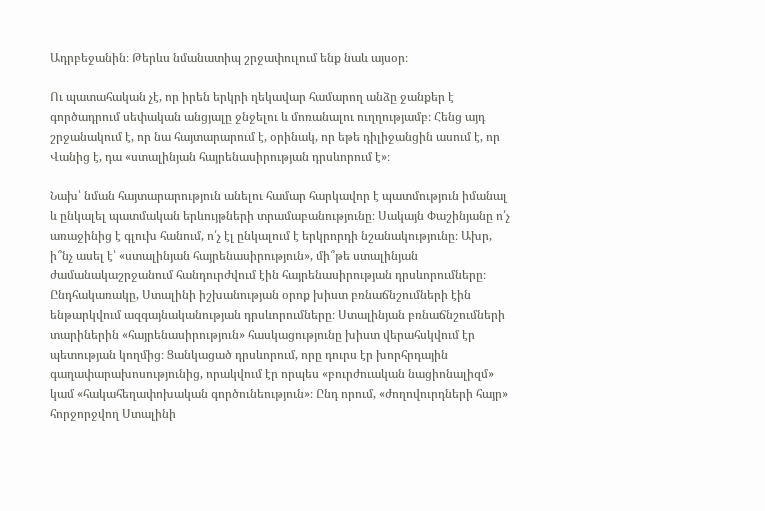Ադրբեջանին։ Թերևս նմանատիպ շրջափուլում ենք նաև այսօր։

Ու պատահական չէ, որ իրեն երկրի ղեկավար համարող անձը ջանքեր է գործադրում սեփական անցյալը ջնջելու և մոռանալու ուղղությամբ։ Հենց այդ շրջանակում է, որ նա հայտարարում է, օրինակ, որ եթե դիլիջանցին ասում է, որ Վանից է, դա «ստալինյան հայրենասիրության դրսևորում է»։

Նախ՝ նման հայտարարություն անելու համար հարկավոր է պատմություն իմանալ և ընկալել պատմական երևույթների տրամաբանությունը։ Սակայն Փաշինյանը ո՛չ առաջինից է գլուխ հանում, ո՛չ էլ ընկալում է երկրորդի նշանակությունը։ Ախր, ի՞նչ ասել է՝ «ստալինյան հայրենասիրություն», մի՞թե ստալինյան ժամանակաշրջանում հանդուրժվում էին հայրենասիրության դրսևորումները։ Ընդհակառակը, Ստալինի իշխանության օրոք խիստ բռնաճնշումների էին ենթարկվում ազգայնականության դրսևորումները։ Ստալինյան բռնաճնշումների տարիներին «հայրենասիրություն» հասկացությունը խիստ վերահսկվում էր պետության կողմից։ Ցանկացած դրսևորում, որը դուրս էր խորհրդային գաղափարախոսությունից, որակվում էր որպես «բուրժուական նացիոնալիզմ» կամ «հակահեղափոխական գործունեություն»։ Ընդ որում, «ժողովուրդների հայր» հորջորջվող Ստալինի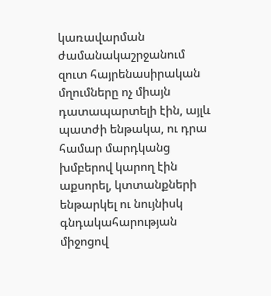կառավարման ժամանակաշրջանում զուտ հայրենասիրական մղումները ոչ միայն դատապարտելի էին, այլև պատժի ենթակա, ու դրա համար մարդկանց խմբերով կարող էին աքսորել, կտտանքների ենթարկել ու նույնիսկ գնդակահարության միջոցով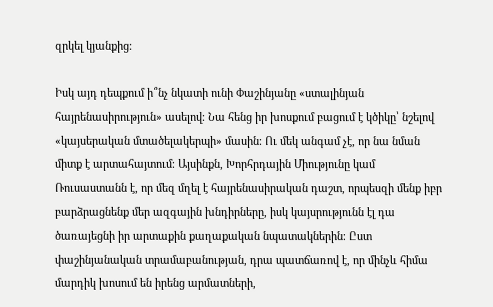զրկել կյանքից։

Իսկ այդ դեպքում ի՞նչ նկատի ունի Փաշինյանը «ստալինյան հայրենասիրություն» ասելով։ Նա հենց իր խոսքում բացում է կծիկը՝ նշելով «կայսերական մտածելակերպի» մասին։ Ու մեկ անգամ չէ, որ նա նման միտք է արտահայտում։ Այսինքն, Խորհրդային Միությունը կամ Ռուսաստանն է, որ մեզ մղել է հայրենասիրական դաշտ, որպեսզի մենք իբր բարձրացնենք մեր ազգային խնդիրները, իսկ կայսրությունն էլ դա ծառայեցնի իր արտաքին քաղաքական նպատակներին։ Ըստ փաշինյանական տրամաբանության, դրա պատճառով է, որ մինչև հիմա մարդիկ խոսում են իրենց արմատների,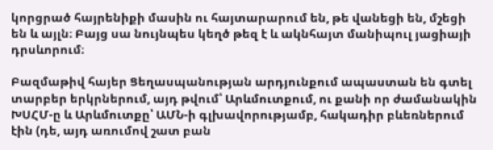կորցրած հայրենիքի մասին ու հայտարարում են, թե վանեցի են, մշեցի են և այլն։ Բայց սա նույնպես կեղծ թեզ է և ակնհայտ մանիպուլ յացիայի դրսևորում։

Բազմաթիվ հայեր Ցեղասպանության արդյունքում ապաստան են գտել տարբեր երկրներում, այդ թվում՝ Արևմուտքում, ու քանի որ ժամանակին ԽՍՀՄ-ը և Արևմուտքը՝ ԱՄՆ-ի գլխավորությամբ, հակադիր բևեռներում էին (դե, այդ առումով շատ բան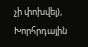չի փոխվել), Խորհրդային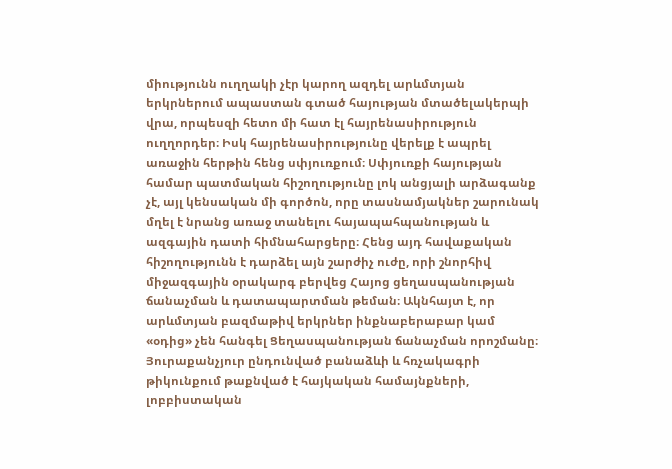միությունն ուղղակի չէր կարող ազդել արևմտյան երկրներում ապաստան գտած հայության մտածելակերպի վրա, որպեսզի հետո մի հատ էլ հայրենասիրություն ուղղորդեր։ Իսկ հայրենասիրությունը վերելք է ապրել առաջին հերթին հենց սփյուռքում։ Սփյուռքի հայության համար պատմական հիշողությունը լոկ անցյալի արձագանք չէ, այլ կենսական մի գործոն, որը տասնամյակներ շարունակ մղել է նրանց առաջ տանելու հայապահպանության և ազգային դատի հիմնահարցերը։ Հենց այդ հավաքական հիշողությունն է դարձել այն շարժիչ ուժը, որի շնորհիվ միջազգային օրակարգ բերվեց Հայոց ցեղասպանության ճանաչման և դատապարտման թեման։ Ակնհայտ է, որ արևմտյան բազմաթիվ երկրներ ինքնաբերաբար կամ «օդից» չեն հանգել Ցեղասպանության ճանաչման որոշմանը։ Յուրաքանչյուր ընդունված բանաձևի և հռչակագրի թիկունքում թաքնված է հայկական համայնքների, լոբբիստական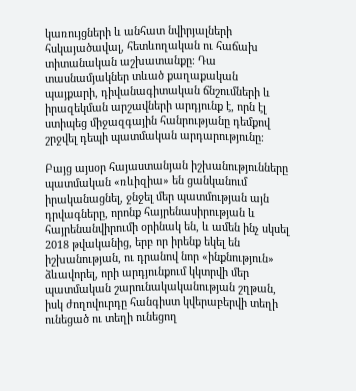կառույցների և անհատ նվիրյալների հսկայածավալ, հետևողական ու հաճախ տիտանական աշխատանքը։ Դա տասնամյակներ տևած քաղաքական պայքարի, դիվանագիտական ճնշումների և իրազեկման արշավների արդյունք է, որն էլ ստիպեց միջազգային հանրությանը դեմքով շրջվել դեպի պատմական արդարությունը։

Բայց այսօր հայաստանյան իշխանությունները պատմական «ռևիզիա» են ցանկանում իրականացնել, ջնջել մեր պատմության այն դրվագները, որոնք հայրենասիրության և հայրենանվիրումի օրինակ են, և ամեն ինչ սկսել 2018 թվականից, երբ որ իրենք եկել են իշխանության, ու դրանով նոր «ինքնություն» ձևավորել, որի արդյունքում կկտրվի մեր պատմական շարունակականության շղթան, իսկ ժողովուրդը հանգիստ կվերաբերվի տեղի ունեցած ու տեղի ունեցող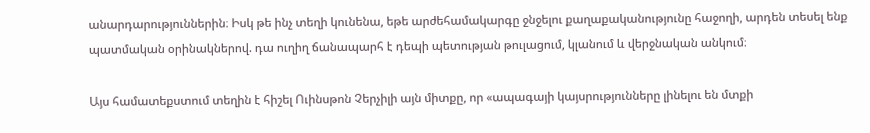անարդարություններին։ Իսկ թե ինչ տեղի կունենա, եթե արժեհամակարգը ջնջելու քաղաքականությունը հաջողի, արդեն տեսել ենք պատմական օրինակներով. դա ուղիղ ճանապարհ է դեպի պետության թուլացում, կլանում և վերջնական անկում։

Այս համատեքստում տեղին է հիշել Ուինսթոն Չերչիլի այն միտքը, որ «ապագայի կայսրությունները լինելու են մտքի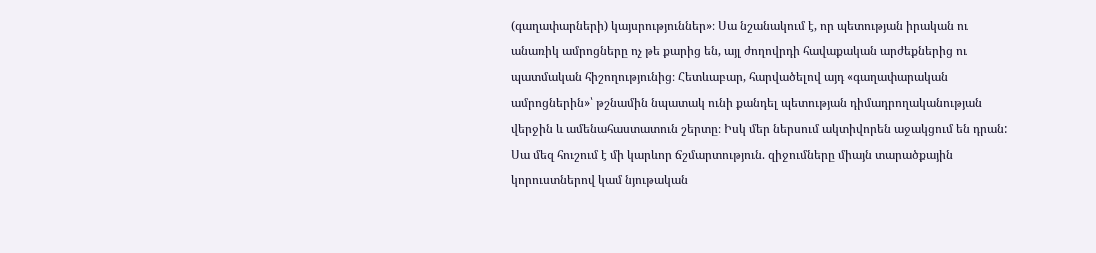(գաղափարների) կայսրություններ»։ Սա նշանակում է, որ պետության իրական ու անառիկ ամրոցները ոչ թե քարից են, այլ ժողովրդի հավաքական արժեքներից ու պատմական հիշողությունից։ Հետևաբար, հարվածելով այդ «գաղափարական ամրոցներին»՝ թշնամին նպատակ ունի քանդել պետության դիմադրողականության վերջին և ամենահաստատուն շերտը։ Իսկ մեր ներսում ակտիվորեն աջակցում են դրան: Սա մեզ հուշում է մի կարևոր ճշմարտություն. զիջումները միայն տարածքային կորուստներով կամ նյութական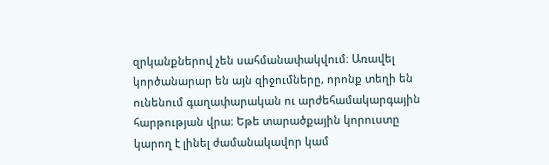զրկանքներով չեն սահմանափակվում։ Առավել կործանարար են այն զիջումները, որոնք տեղի են ունենում գաղափարական ու արժեհամակարգային հարթության վրա։ Եթե տարածքային կորուստը կարող է լինել ժամանակավոր կամ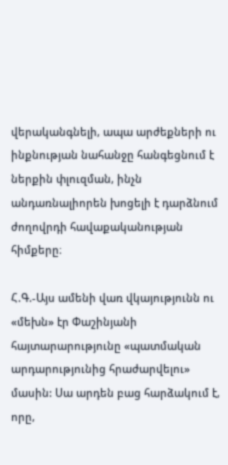վերականգնելի, ապա արժեքների ու ինքնության նահանջը հանգեցնում է ներքին փլուզման, ինչն անդառնալիորեն խոցելի է դարձնում ժողովրդի հավաքականության հիմքերը։

Հ.Գ.-Այս ամենի վառ վկայությունն ու «մեխն» էր Փաշինյանի հայտարարությունը «պատմական արդարությունից հրաժարվելու» մասին: Սա արդեն բաց հարձակում է, որը,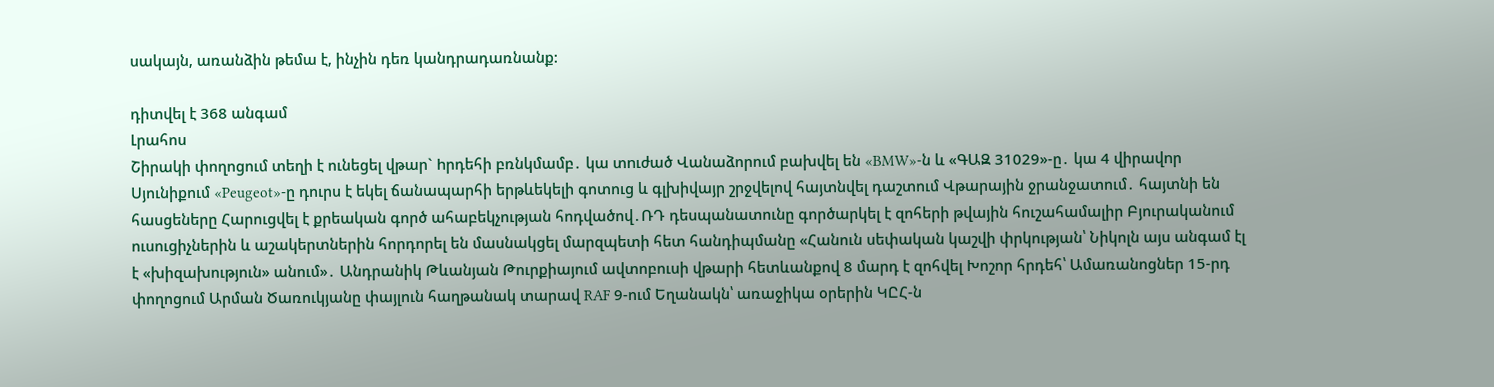սակայն, առանձին թեմա է, ինչին դեռ կանդրադառնանք:

դիտվել է 368 անգամ
Լրահոս
Շիրակի փողոցում տեղի է ունեցել վթար` hրդեհի բռնկմամբ․ կա տnւժած Վանաձորում բախվել են «BMW»-ն և «ԳԱԶ 31029»-ը․ կա 4 վիրավnր Սյունիքում «Peugeot»-ը դուրս է եկել ճանապարհի երթևեկելի գոտուց և գլխիվայր շրջվելով հայտնվել դաշտում Վթարային ջրանջատում․ հայտնի են հասցեները Հարուցվել է քրեական գործ ահաբեկչության հոդվածով․ՌԴ դեսպանատունը գործարկել է զոհերի թվային հուշահամալիր Բյուրականում ուսուցիչներին և աշակերտներին հորդորել են մասնակցել մարզպետի հետ հանդիպմանը «Հանուն սեփական կաշվի փրկության՝ Նիկոլն այս անգամ էլ է «խիզախություն» անում»․ Անդրանիկ Թևանյան Թուրքիայում ավտոբուսի վթարի հետևանքով 8 մարդ է զոհվել Խոշոր հրդեհ՝ Ամառանոցներ 15-րդ փողոցում Արման Ծառուկյանը փայլուն հաղթանակ տարավ RAF 9-ում Եղանակն՝ առաջիկա օրերին ԿԸՀ-ն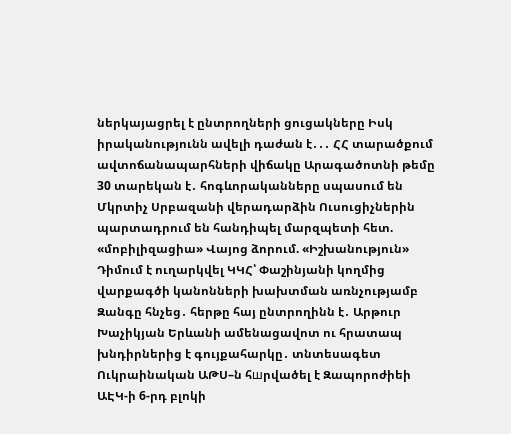ներկայացրել է ընտրողների ցուցակները Իսկ իրականությունն ավելի դաժան է․․․ ՀՀ տարածքում ավտոճանապարհների վիճակը Արագածոտնի թեմը 30 տարեկան է․ հոգևորականները սպասում են Մկրտիչ Սրբազանի վերադարձին Ուսուցիչներին պարտադրում են հանդիպել մարզպետի հետ. «մոբիլիզացիա» Վայոց ձորում. «Իշխանություն» Դիմում է ուղարկվել ԿԿՀ՝ Փաշինյանի կողմից վարքագծի կանոնների խախտման առնչությամբ Զանգը հնչեց․ հերթը հայ ընտրողինն է․ Արթուր Խաչիկյան Երևանի ամենացավոտ ու հրատապ խնդիրներից է գույքահարկը․ տնտեսագետ Ուկրաինական ԱԹՍ–ն հшրվածել է Զապորոժիեի ԱԷԿ-ի 6-րդ բլոկի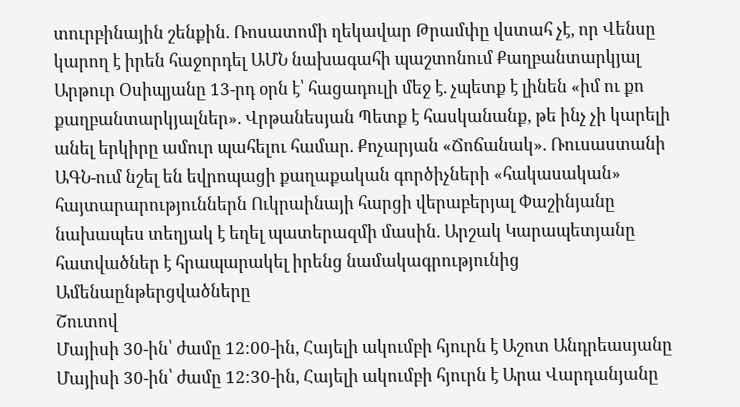տուրբինային շենքին. Ռոսատոմի ղեկավար Թրամփը վստահ չէ, որ Վենսը կարող է իրեն հաջորդել ԱՄՆ նախագահի պաշտոնում Քաղբանտարկյալ Արթուր Օսիպյանը 13-րդ օրն է՝ հացադուլի մեջ է. չպետք է լինեն «իմ ու քո քաղբանտարկյալներ». Վրթանեսյան Պետք է հասկանանք, թե ինչ չի կարելի անել երկիրը ամուր պահելու համար. Քոչարյան «Ճոճանակ». Ռուսաստանի ԱԳՆ-ում նշել են եվրոպացի քաղաքական գործիչների «հակասական» հայտարարություններն Ուկրաինայի հարցի վերաբերյալ Փաշինյանը նախապես տեղյակ է եղել պատերազմի մասին. Արշակ Կարապետյանը հատվածներ է հրապարակել իրենց նամակագրությունից
Ամենաընթերցվածները
Շուտով
Մայիսի 30-ին՝ ժամը 12։00-ին, Հայելի ակումբի հյուրն է Աշոտ Անդրեասյանը Մայիսի 30-ին՝ ժամը 12։30-ին, Հայելի ակումբի հյուրն է Արա Վարդանյանը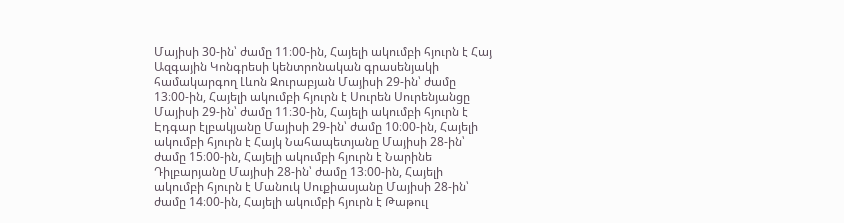Մայիսի 30-ին՝ ժամը 11։00-ին, Հայելի ակումբի հյուրն է Հայ Ազգային Կոնգրեսի կենտրոնական գրասենյակի համակարգող Լևոն Զուրաբյան Մայիսի 29-ին՝ ժամը 13։00-ին, Հայելի ակումբի հյուրն է Սուրեն Սուրենյանցը Մայիսի 29-ին՝ ժամը 11։30-ին, Հայելի ակումբի հյուրն է Էդգար էլբակյանը Մայիսի 29-ին՝ ժամը 10։00-ին, Հայելի ակումբի հյուրն է Հայկ Նահապետյանը Մայիսի 28-ին՝ ժամը 15։00-ին, Հայելի ակումբի հյուրն է Նարինե Դիլբարյանը Մայիսի 28-ին՝ ժամը 13։00-ին, Հայելի ակումբի հյուրն է Մանուկ Սուքիասյանը Մայիսի 28-ին՝ ժամը 14։00-ին, Հայելի ակումբի հյուրն է Թաթուլ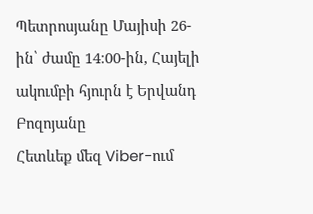Պետրոսյանը Մայիսի 26-ին՝ ժամը 14։00-ին, Հայելի ակումբի հյուրն է Երվանդ Բոզոյանը
Հետևեք մեզ Viber-ում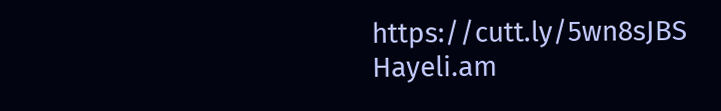https://cutt.ly/5wn8sJBS
Hayeli.am